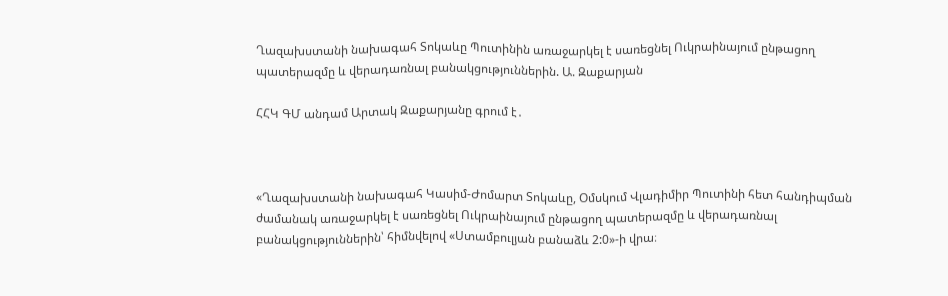Ղազախստանի նախագահ Տոկաևը Պուտինին առաջարկել է սառեցնել Ուկրաինայում ընթացող պատերազմը և վերադառնալ բանակցություններին. Ա. Զաքարյան

ՀՀԿ ԳՄ անդամ Արտակ Զաքարյանը գրում է․



«Ղազախստանի նախագահ Կասիմ-Ժոմարտ Տոկաևը, Օմսկում Վլադիմիր Պուտինի հետ հանդիպման ժամանակ առաջարկել է սառեցնել Ուկրաինայում ընթացող պատերազմը և վերադառնալ բանակցություններին՝ հիմնվելով «Ստամբուլյան բանաձև 2:0»-ի վրա։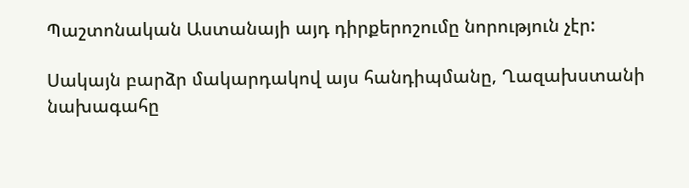Պաշտոնական Աստանայի այդ դիրքերոշումը նորություն չէր:

Սակայն բարձր մակարդակով այս հանդիպմանը, Ղազախստանի նախագահը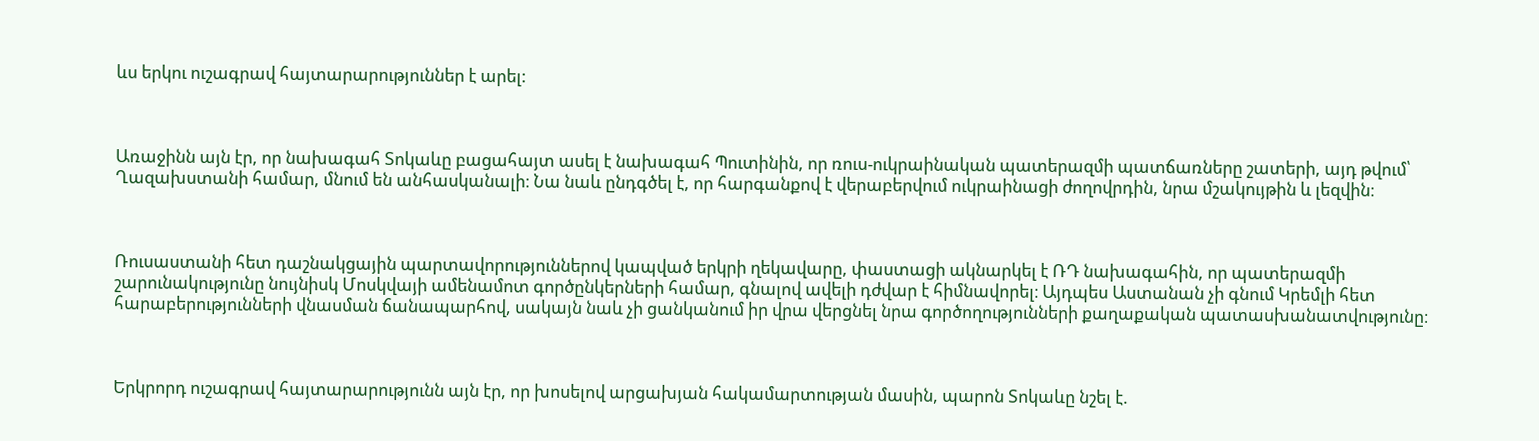ևս երկու ուշագրավ հայտարարություններ է արել:



Առաջինն այն էր, որ նախագահ Տոկաևը բացահայտ ասել է նախագահ Պուտինին, որ ռուս-ուկրաինական պատերազմի պատճառները շատերի, այդ թվում՝ Ղազախստանի համար, մնում են անհասկանալի։ Նա նաև ընդգծել է, որ հարգանքով է վերաբերվում ուկրաինացի ժողովրդին, նրա մշակույթին և լեզվին։



Ռուսաստանի հետ դաշնակցային պարտավորություններով կապված երկրի ղեկավարը, փաստացի ակնարկել է ՌԴ նախագահին, որ պատերազմի շարունակությունը նույնիսկ Մոսկվայի ամենամոտ գործընկերների համար, գնալով ավելի դժվար է հիմնավորել։ Այդպես Աստանան չի գնում Կրեմլի հետ հարաբերությունների վնասման ճանապարհով, սակայն նաև չի ցանկանում իր վրա վերցնել նրա գործողությունների քաղաքական պատասխանատվությունը։



Երկրորդ ուշագրավ հայտարարությունն այն էր, որ խոսելով արցախյան հակամարտության մասին, պարոն Տոկաևը նշել է.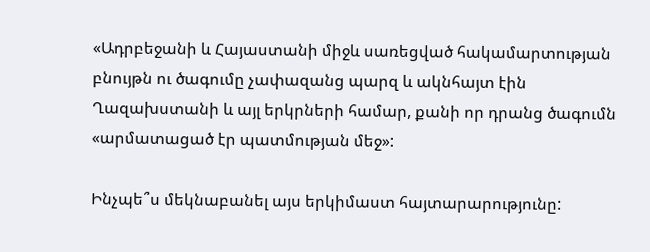«Ադրբեջանի և Հայաստանի միջև սառեցված հակամարտության բնույթն ու ծագումը չափազանց պարզ և ակնհայտ էին Ղազախստանի և այլ երկրների համար, քանի որ դրանց ծագումն «արմատացած էր պատմության մեջ»:

Ինչպե՞ս մեկնաբանել այս երկիմաստ հայտարարությունը: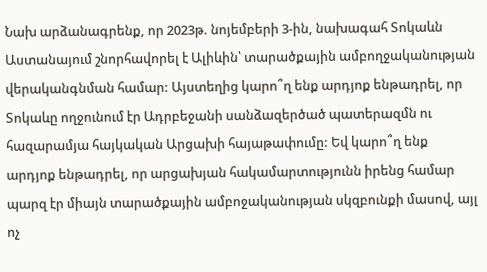Նախ արձանագրենք, որ 2023թ. նոյեմբերի 3-ին, նախագահ Տոկաևն Աստանայում շնորհավորել է Ալիևին՝ տարածքային ամբողջականության վերականգնման համար: Այստեղից կարո՞ղ ենք արդյոք ենթադրել, որ Տոկաևը ողջունում էր Ադրբեջանի սանձազերծած պատերազմն ու հազարամյա հայկական Արցախի հայաթափումը: Եվ կարո՞ղ ենք արդյոք ենթադրել, որ արցախյան հակամարտությունն իրենց համար պարզ էր միայն տարածքային ամբոջականության սկզբունքի մասով, այլ ոչ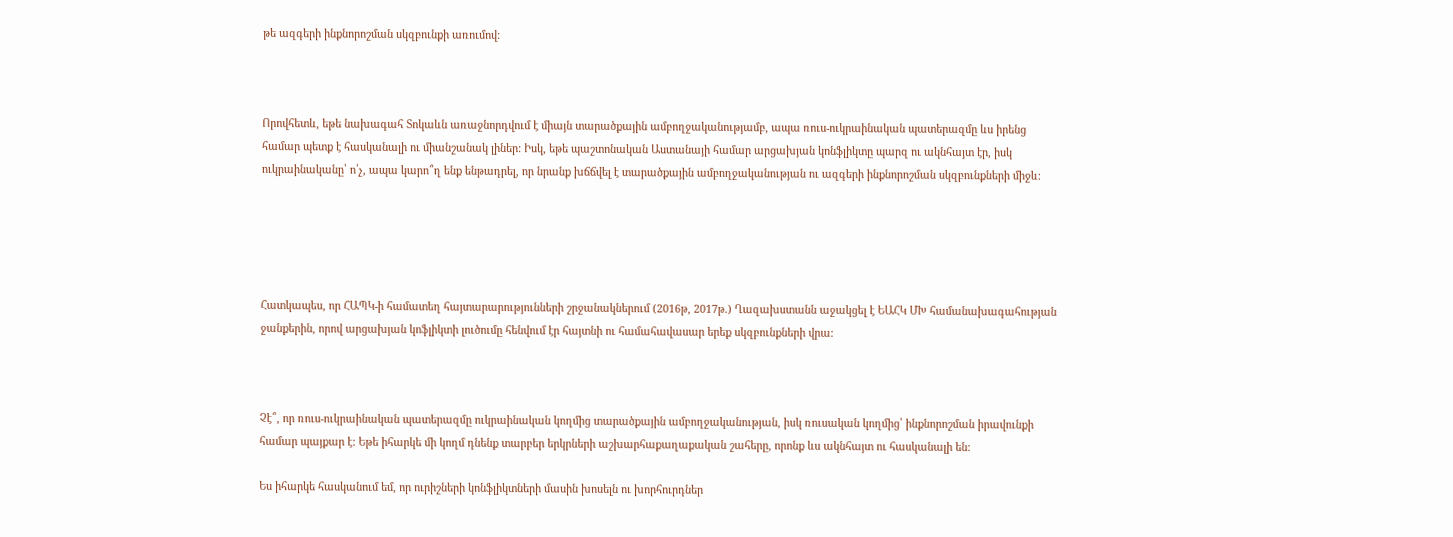թե ազգերի ինքնորոշման սկզբունքի առումով:



Որովհետև, եթե նախագահ Տոկաևն առաջնորդվում է միայն տարածքային ամբողջականությամբ, ապա ռուս-ուկրաինական պատերազմը ևս իրենց համար պետք է հասկանալի ու միանշանակ լիներ: Իսկ, եթե պաշտոնական Աստանայի համար արցախյան կոնֆլիկտը պարզ ու ակնհայտ էր, իսկ ուկրաինականը՝ ո՛չ, ապա կարո՞ղ ենք ենթադրել, որ նրանք խճճվել է տարածքային ամբողջականության ու ազգերի ինքնորոշման սկզբունքների միջև:





Հատկապես, որ ՀԱՊԿ-ի համատեղ հայտարարությունների շրջանակներում (2016թ, 2017թ.) Ղազախստանն աջակցել է ԵԱՀԿ ՄԽ համանախագահության ջանքերին, որով արցախյան կոֆլիկտի լուծումը հենվում էր հայտնի ու համահավասար երեք սկզբունքների վրա:



Չէ՞, որ ռուս-ուկրաինական պատերազմը ուկրաինական կողմից տարածքային ամբողջականության, իսկ ռուսական կողմից՝ ինքնորոշման իրավունքի համար պայքար է: Եթե իհարկե մի կողմ դնենք տարբեր երկրների աշխարհաքաղաքական շահերը, որոնք ևս ակնհայտ ու հասկանալի են:

Ես իհարկե հասկանում եմ, որ ուրիշների կոնֆլիկտների մասին խոսելն ու խորհուրդներ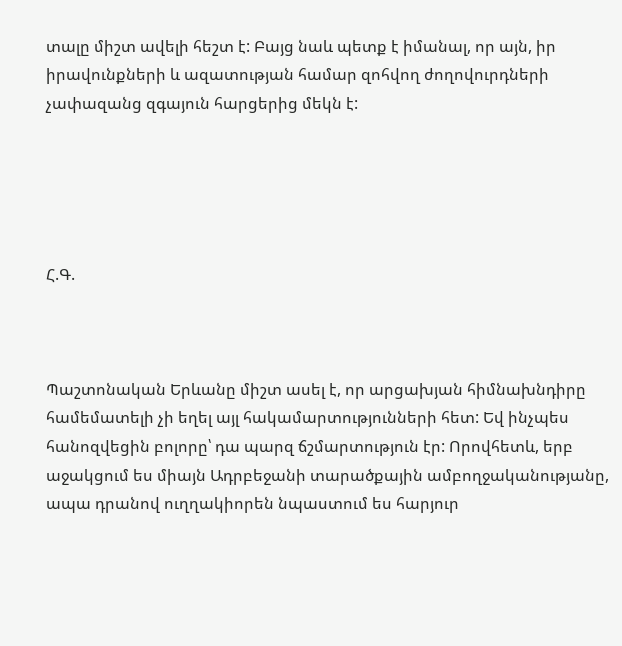տալը միշտ ավելի հեշտ է: Բայց նաև պետք է իմանալ, որ այն, իր իրավունքների և ազատության համար զոհվող ժողովուրդների չափազանց զգայուն հարցերից մեկն է:





Հ.Գ.



Պաշտոնական Երևանը միշտ ասել է, որ արցախյան հիմնախնդիրը համեմատելի չի եղել այլ հակամարտությունների հետ: Եվ ինչպես հանոզվեցին բոլորը՝ դա պարզ ճշմարտություն էր: Որովհետև, երբ աջակցում ես միայն Ադրբեջանի տարածքային ամբողջականությանը, ապա դրանով ուղղակիորեն նպաստում ես հարյուր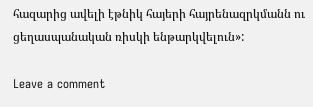հազարից ավելի էթնիկ հայերի հայրենազրկմանն ու ցեղասպանական ռիսկի ենթարկվելուն»:

Leave a comment